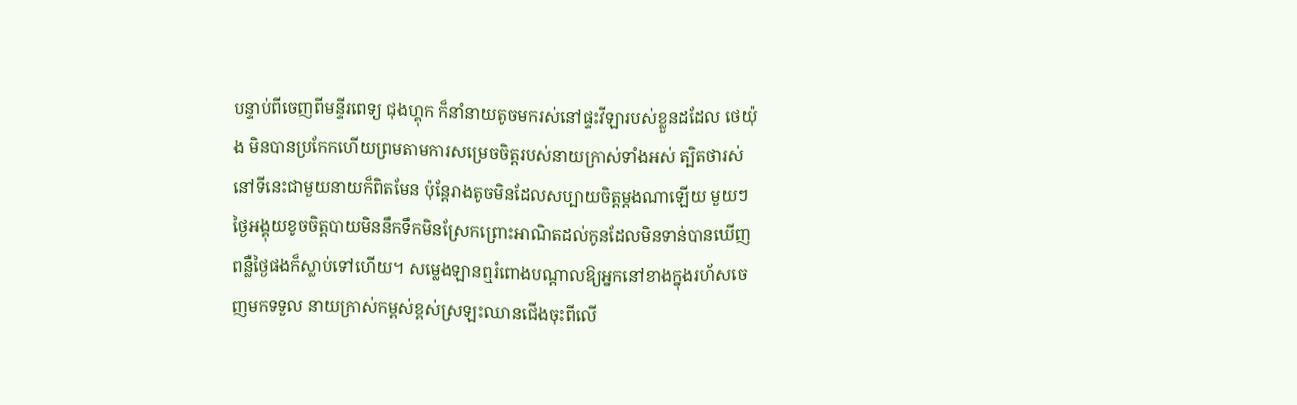បន្ទាប់ពីចេញពីមន្ទីរពេទ្យ ជុងហ្គុក ក៏នាំនាយតូចមករស់នៅផ្ទះវីឡារបស់ខ្លួនដដែល ថេយ៉ុង មិនបានប្រកែកហើយព្រមតាមការសម្រេចចិត្តរបស់នាយក្រាស់ទាំងអស់ ត្បិតថារស់នៅទីនេះជាមួយនាយក៏ពិតមែន ប៉ុន្ដែរាងតូចមិនដែលសប្បាយចិត្តម្ដងណាឡើយ មួយៗថ្ងៃអង្គុយខូចចិត្តបាយមិននឹកទឹកមិនស្រែកព្រោះអាណិតដល់កូនដែលមិនទាន់បានឃើញពន្លឺថ្ងៃផងក៏ស្លាប់ទៅហើយ។ សម្លេងឡានឮរំពោងបណ្ដាលឱ្យអ្នកនៅខាងក្នុងរហ័សចេញមកទទួល នាយក្រាស់កម្ពស់ខ្ពស់ស្រឡះឈានជើងចុះពីលើ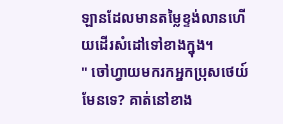ឡានដែលមានតម្លៃខ្ទង់លានហើយដើរសំដៅទៅខាងក្នុង។
" ចៅហ្វាយមករកអ្នកប្រុសថេយ៍មែនទេ? គាត់នៅខាង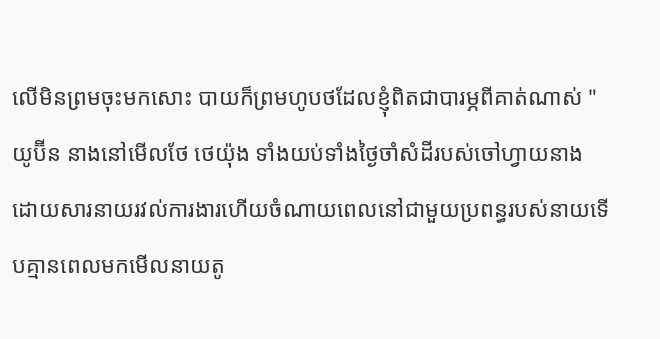លើមិនព្រមចុះមកសោះ បាយក៏ព្រមហូបថដែលខ្ញុំពិតជាបារម្ភពីគាត់ណាស់ " យូប៊ីន នាងនៅមើលថែ ថេយ៉ុង ទាំងយប់ទាំងថ្ងៃចាំសំដីរបស់ចៅហ្វាយនាង ដោយសារនាយរវល់ការងារហើយចំណាយពេលនៅជាមួយប្រពន្ធរបស់នាយទើបគ្មានពេលមកមើលនាយតូ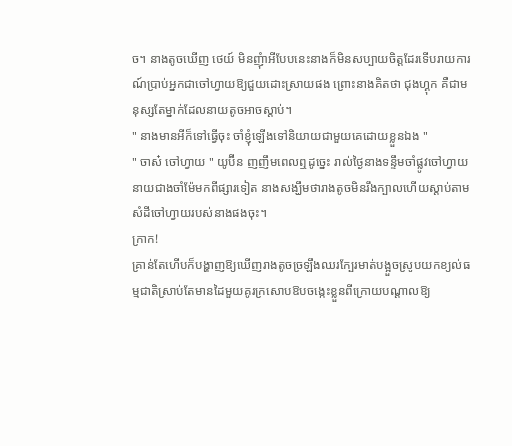ច។ នាងតូចឃើញ ថេយ៍ មិនញុំាអីបែបនេះនាងក៏មិនសប្បាយចិត្តដែរទើបរាយការណ៍ប្រាប់អ្នកជាចៅហ្វាយឱ្យជួយដោះស្រាយផង ព្រោះនាងគិតថា ជុងហ្គុក គឺជាមនុស្សតែម្នាក់ដែលនាយតូចអាចស្ដាប់។
" នាងមានអីក៏ទៅធ្វើចុះ ចាំខ្ញុំឡើងទៅនិយាយជាមួយគេដោយខ្លួនឯង "
" ចាស៎ ចៅហ្វាយ " យូប៊ីន ញញឹមពេលឮដូច្នេះ រាល់ថ្ងៃនាងទន្ទឹមចាំផ្លូវចៅហ្វាយនាយជាងចាំម៉ែមកពីផ្សារទៀត នាងសង្ឃឹមថារាងតូចមិនរឹងក្បាលហើយស្ដាប់តាមសំដីចៅហ្វាយរបស់នាងផងចុះ។
ក្រាក!
គ្រាន់តែហើបក៏បង្ហាញឱ្យឃើញរាងតូចច្រឡឹងឈរក្បែរមាត់បង្អួចស្រូបយកខ្យល់ធម្មជាតិស្រាប់តែមានដៃមួយគូរក្រសោបឱបចង្កេះខ្លួនពីក្រោយបណ្ដាលឱ្យ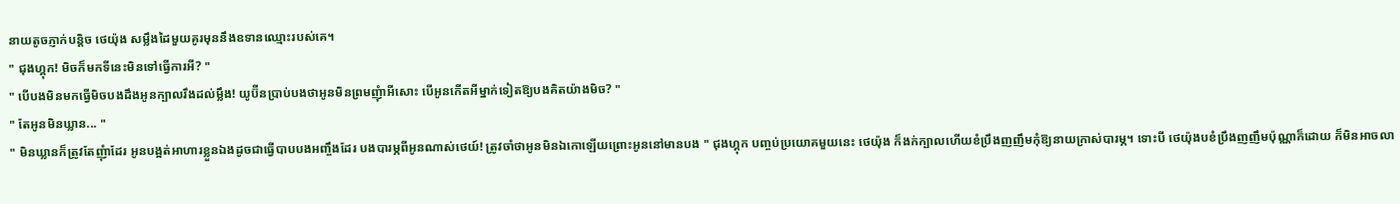នាយតូចភ្ញាក់បន្ដិច ថេយ៉ុង សម្លឹងដៃមួយគូរមុននឹងឧទានឈ្មោះរបស់គេ។
" ជុងហ្គុក! មិចក៏មកទីនេះមិនទៅធ្វើការអី? "
" បើបងមិនមកធ្វើមិចបងដឹងអូនក្បាលរឹងដល់ម្លឹង! យូប៊ីនប្រាប់បងថាអូនមិនព្រមញុំាអីសោះ បើអូនកើតអីម្នាក់ទៀតឱ្យបងគិតយ៉ាងមិច? "
" តែអូនមិនឃ្លាន... "
" មិនឃ្លានក៏ត្រូវតែញុំាដែរ អូនបង្អត់អាហារខ្លួនឯងដូចជាធ្វើបាបបងអញ្ចឹងដែរ បងបារម្ភពីអូនណាស់ថេយ៍! ត្រូវចាំថាអូនមិនឯកោឡើយព្រោះអូននៅមានបង " ជុងហ្គុក បញ្ចប់ប្រយោគមួយនេះ ថេយ៉ុង ក៏ងក់ក្បាលហើយខំប្រឹងញញឹមកុំឱ្យនាយក្រាស់បារម្ភ។ ទោះបី ថេយ៉ុងបខំប្រឹងញញឹមប៉ុណ្ណាក៏ដោយ ក៏មិនអាចលា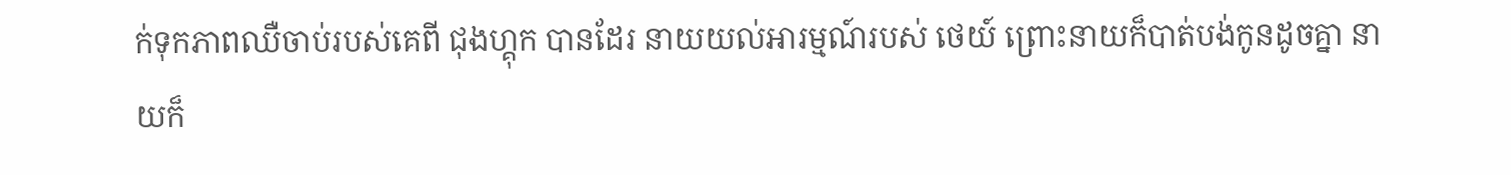ក់ទុកភាពឈឺចាប់របស់គេពី ជុងហ្គុក បានដែរ នាយយល់អារម្មណ៍របស់ ថេយ៍ ព្រោះនាយក៏បាត់បង់កូនដូចគ្នា នាយក៏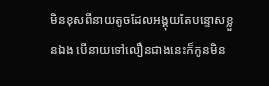មិនខុសពីនាយតូចដែលអង្គុយតែបន្ទោសខ្លួនឯង បើនាយទៅលឿនជាងនេះក៏កូនមិន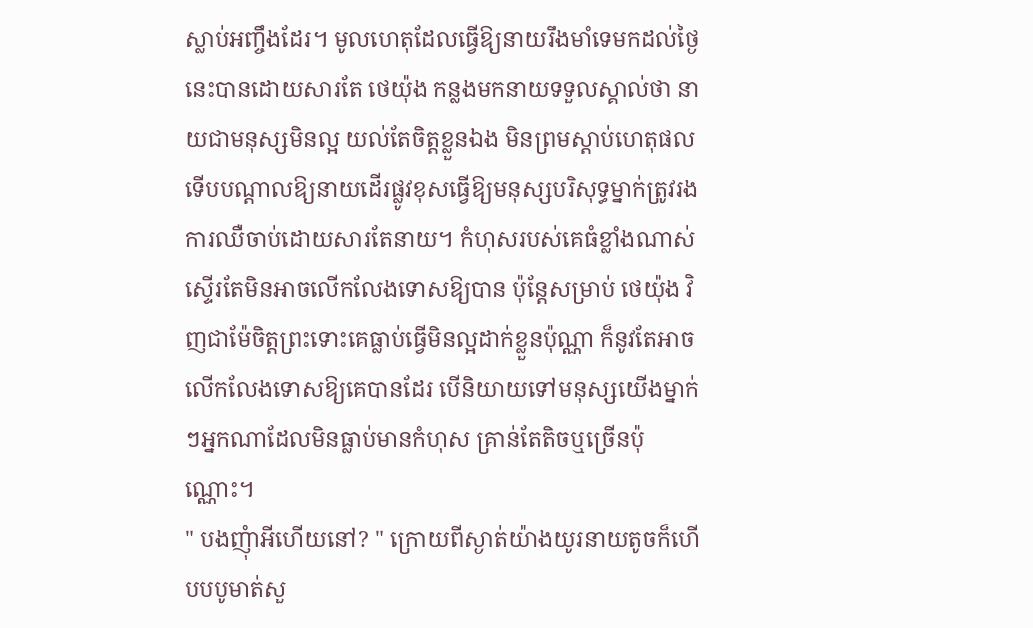ស្លាប់អញ្ចឹងដែរ។ មូលហេតុដែលធ្វើឱ្យនាយរឹងមាំទេមកដល់ថ្ងៃនេះបានដោយសារតែ ថេយ៉ុង កន្លងមកនាយទទួលស្គាល់ថា នាយជាមនុស្សមិនល្អ យល់តែចិត្តខ្លួនឯង មិនព្រមស្ដាប់ហេតុផល ទើបបណ្ដាលឱ្យនាយដើរផ្លូវខុសធ្វើឱ្យមនុស្សបរិសុទ្ធម្នាក់ត្រូវរងការឈឺចាប់ដោយសារតែនាយ។ កំហុសរបស់គេធំខ្លាំងណាស់ស្ទើរតែមិនអាចលើកលែងទោសឱ្យបាន ប៉ុន្ដែសម្រាប់ ថេយ៉ុង វិញជាម៉ែចិត្តព្រះទោះគេធ្លាប់ធ្វើមិនល្អដាក់ខ្លួនប៉ុណ្ណា ក៏នូវតែអាចលើកលែងទោសឱ្យគេបានដែរ បើនិយាយទៅមនុស្សយើងម្នាក់ៗអ្នកណាដែលមិនធ្លាប់មានកំហុស គ្រាន់តែតិចឬច្រើនប៉ុណ្ណោះ។
" បងញុំាអីហើយនៅ? " ក្រោយពីស្ងាត់យ៉ាងយូរនាយតូចក៏ហើបបបូមាត់សួ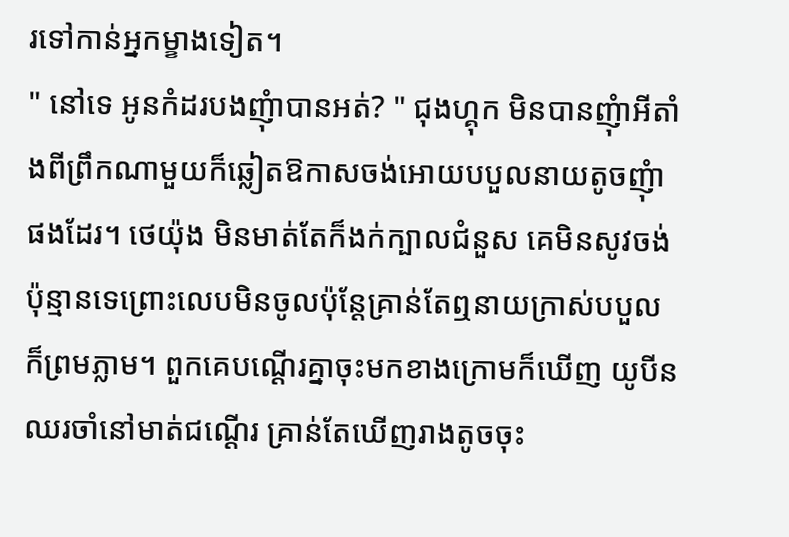រទៅកាន់អ្នកម្ខាងទៀត។
" នៅទេ អូនកំដរបងញុំាបានអត់? " ជុងហ្គុក មិនបានញុំាអីតាំងពីព្រឹកណាមួយក៏ឆ្លៀតឱកាសចង់អោយបបួលនាយតូចញុំាផងដែរ។ ថេយ៉ុង មិនមាត់តែក៏ងក់ក្បាលជំនួស គេមិនសូវចង់ប៉ុន្មានទេព្រោះលេបមិនចូលប៉ុន្ដែគ្រាន់តែឮនាយក្រាស់បបួលក៏ព្រមភ្លាម។ ពួកគេបណ្ដើរគ្នាចុះមកខាងក្រោមក៏ឃើញ យូបីន ឈរចាំនៅមាត់ជណ្ដើរ គ្រាន់តែឃើញរាងតូចចុះ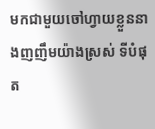មកជាមួយចៅហ្វាយខ្លួននាងញញឹមយ៉ាងស្រស់ ទីបំផុត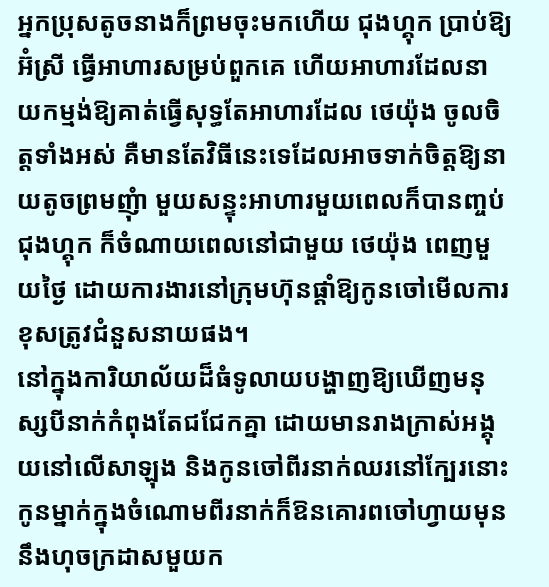អ្នកប្រុសតូចនាងក៏ព្រមចុះមកហើយ ជុងហ្គុក ប្រាប់ឱ្យ អ៊ំស្រី ធ្វើអាហារសម្រប់ពួកគេ ហើយអាហារដែលនាយកម្មង់ឱ្យគាត់ធ្វើសុទ្ធតែអាហារដែល ថេយ៉ុង ចូលចិត្តទាំងអស់ គឺមានតែវិធីនេះទេដែលអាចទាក់ចិត្តឱ្យនាយតូចព្រមញុំា មួយសន្ទុះអាហារមួយពេលក៏បានញ្ចប់ ជុងហ្គុក ក៏ចំណាយពេលនៅជាមួយ ថេយ៉ុង ពេញមួយថ្ងៃ ដោយការងារនៅក្រុមហ៊ុនផ្ដាំឱ្យកូនចៅមើលការខុសត្រូវជំនួសនាយផង។
នៅក្នុងការិយាល័យដ៏ធំទូលាយបង្ហាញឱ្យឃើញមនុស្សបីនាក់កំពុងតែជជែកគ្នា ដោយមានរាងក្រាស់អង្គុយនៅលើសាឡុង និងកូនចៅពីរនាក់ឈរនៅក្បែរនោះ កូនម្នាក់ក្នុងចំណោមពីរនាក់ក៏ឱនគោរពចៅហ្វាយមុននឹងហុចក្រដាសមួយក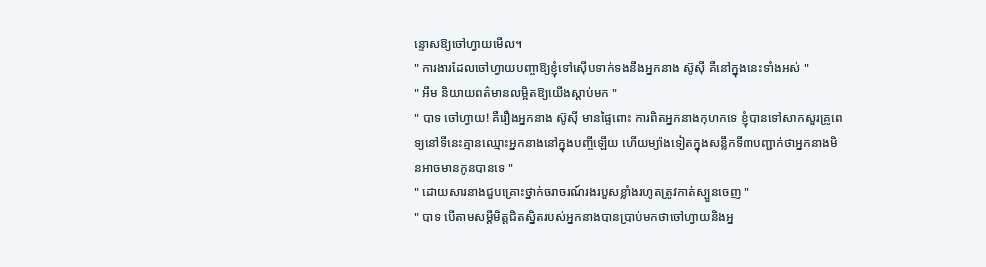ន្ទោសឱ្យចៅហ្វាយមើល។
" ការងារដែលចៅហ្វាយបញ្ចាឱ្យខ្ញុំទៅស៊ើបទាក់ទងនឹងអ្នកនាង ស៊ូស៊ី គឺនៅក្នុងនេះទាំងអស់ "
" អឹម និយាយពត៌មានលម្អិតឱ្យយើងស្ដាប់មក "
" បាទ ចៅហ្វាយ! គឺរឿងអ្នកនាង ស៊ូស៊ី មានផ្ទៃពោះ ការពិតអ្នកនាងកុហកទេ ខ្ញុំបានទៅសាកសួរគ្រូពេទ្យនៅទីនេះគ្មានឈ្មោះអ្នកនាងនៅក្នុងបញ្ចីឡើយ ហើយម្យ៉ាងទៀតក្នុងសន្លឹកទី៣បញ្ជាក់ថាអ្នកនាងមិនអាចមានកូនបានទេ "
" ដោយសារនាងជួបគ្រោះថ្នាក់ចរាចរណ៍រងរបួសខ្លាំងរហូតត្រូវកាត់ស្បួនចេញ "
" បាទ បើតាមសម្ដីមិត្តជិតស្និតរបស់អ្នកនាងបានប្រាប់មកថាចៅហ្វាយនិងអ្ន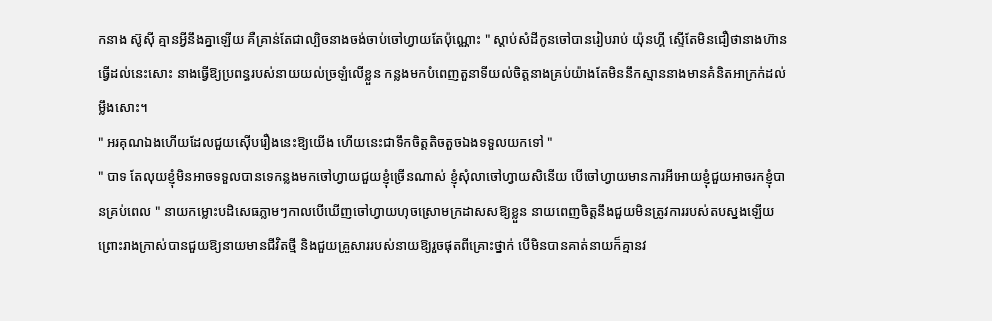កនាង ស៊ូសុី គ្មានអ្វីនឹងគ្នាឡើយ គឺគ្រាន់តែជាល្បិចនាងចង់ចាប់ចៅហ្វាយតែប៉ុណ្ណោះ " ស្ដាប់សំដីកូនចៅបានរៀបរាប់ យ៉ុនហ្គី ស្ទើតែមិនជឿថានាងហ៊ានធ្វើដល់នេះសោះ នាងធ្វើឱ្យប្រពន្ធរបស់នាយយល់ច្រឡំលើខ្លួន កន្លងមកបំពេញតួនាទីយល់ចិត្តនាងគ្រប់យ៉ាងតែមិននឹកស្មាននាងមានគំនិតអាក្រក់ដល់ម្លឹងសោះ។
" អរគុណឯងហើយដែលជួយស៊ើបរឿងនេះឱ្យយើង ហើយនេះជាទឹកចិត្តតិចតួចឯងទទួលយកទៅ "
" បាទ តែលុយខ្ញុំមិនអាចទទួលបានទេកន្លងមកចៅហ្វាយជួយខ្ញុំច្រើនណាស់ ខ្ញុំសុំលាចៅហ្វាយសិនើយ បើចៅហ្វាយមានការអីអោយខ្ញុំជួយអាចរកខ្ញុំបានគ្រប់ពេល " នាយកម្លោះបដិសេធភ្លាមៗកាលបើឃើញចៅហ្វាយហុចស្រោមក្រដាសសឱ្យខ្លួន នាយពេញចិត្តនឹងជួយមិនត្រូវការរបស់តបស្នងឡើយ ព្រោះរាងក្រាស់បានជួយឱ្យនាយមានជីវិតថ្មី និងជួយគ្រួសាររបស់នាយឱ្យរួចផុតពីគ្រោះថ្នាក់ បើមិនបានគាត់នាយក៏គ្មានវ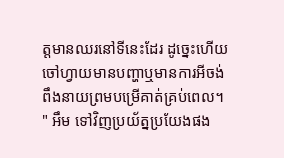ត្តមានឈរនៅទីនេះដែរ ដូច្នេះហើយចៅហ្វាយមានបញ្ហាឬមានការអីចង់ពឹងនាយព្រមបម្រើគាត់គ្រប់ពេល។
" អឹម ទៅវិញប្រយ័ត្នប្រយែងផង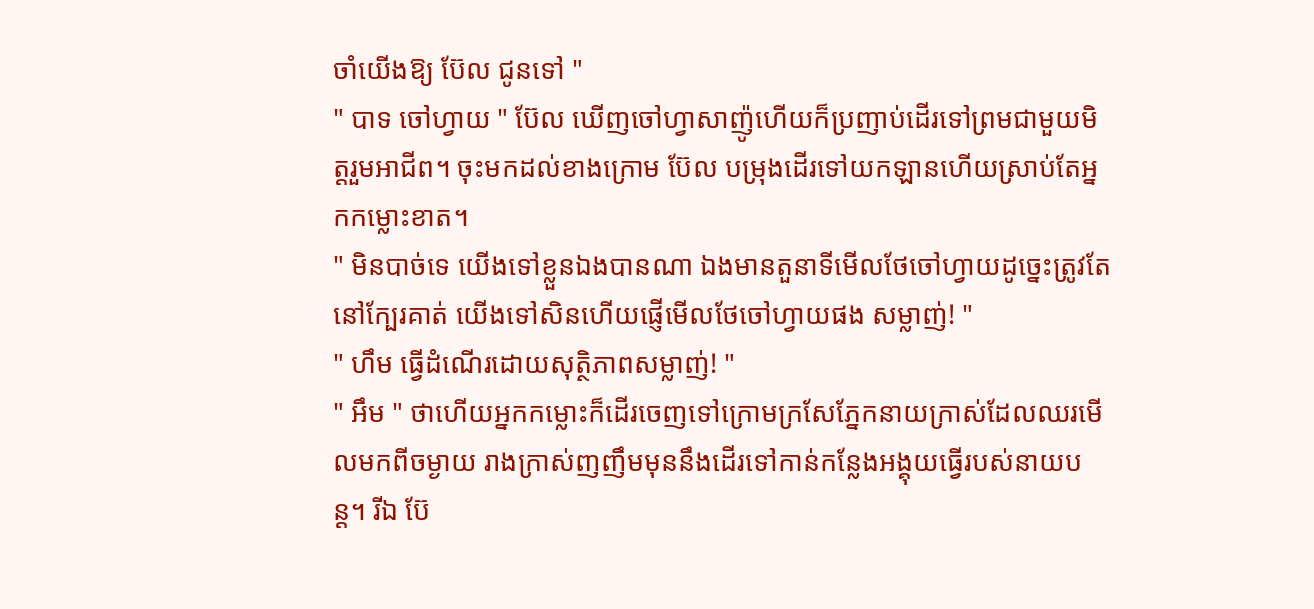ចាំយើងឱ្យ ប៊ែល ជូនទៅ "
" បាទ ចៅហ្វាយ " ប៊ែល ឃើញចៅហ្វាសាញ៉ូហើយក៏ប្រញាប់ដើរទៅព្រមជាមួយមិត្តរួមអាជីព។ ចុះមកដល់ខាងក្រោម ប៊ែល បម្រុងដើរទៅយកឡានហើយស្រាប់តែអ្នកកម្លោះខាត។
" មិនបាច់ទេ យើងទៅខ្លួនឯងបានណា ឯងមានតួនាទីមើលថែចៅហ្វាយដូច្នេះត្រូវតែនៅក្បែរគាត់ យើងទៅសិនហើយផ្ញើមើលថែចៅហ្វាយផង សម្លាញ់! "
" ហឹម ធ្វើដំណើរដោយសុត្ថិភាពសម្លាញ់! "
" អឹម " ថាហើយអ្នកកម្លោះក៏ដើរចេញទៅក្រោមក្រសែភ្នែកនាយក្រាស់ដែលឈរមើលមកពីចម្ងាយ រាងក្រាស់ញញឹមមុននឹងដើរទៅកាន់កន្លែងអង្គុយធ្វើរបស់នាយបន្ដ។ រីឯ ប៊ែ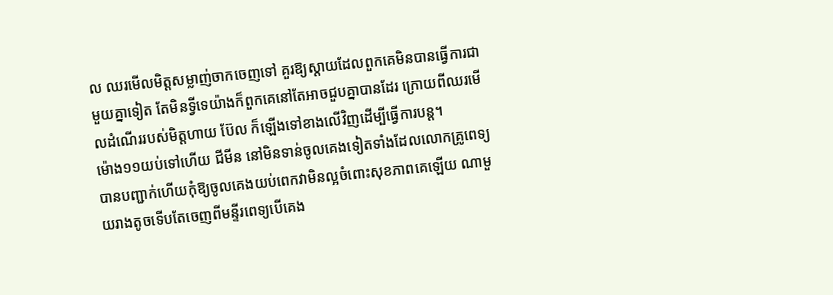ល ឈរមើលមិត្តសម្លាញ់ចាកចេញទៅ គួរឱ្យស្ដាយដែលពួកគេមិនបានធ្វើការជាមួយគ្នាទៀត តែមិនទ្វីទេយ៉ាងក៏ពួកគេនៅតែអាចជួបគ្នាបានដែរ ក្រោយពីឈរមើលដំណើររបស់មិត្តហាយ ប៊ែល ក៏ឡើងទៅខាងលើវិញដើម្បីធ្វើការបន្ដ។
ម៉ោង១១យប់ទៅហើយ ជីមីន នៅមិនទាន់ចូលគេងទៀតទាំងដែលលោកគ្រូពេទ្យបានបញ្ជាក់ហើយកុំឱ្យចូលគេងយប់ពេកវាមិនល្អចំពោះសុខភាពគេឡើយ ណាមួយរាងតូចទើបតែចេញពីមន្ទីរពេទ្យបើគេង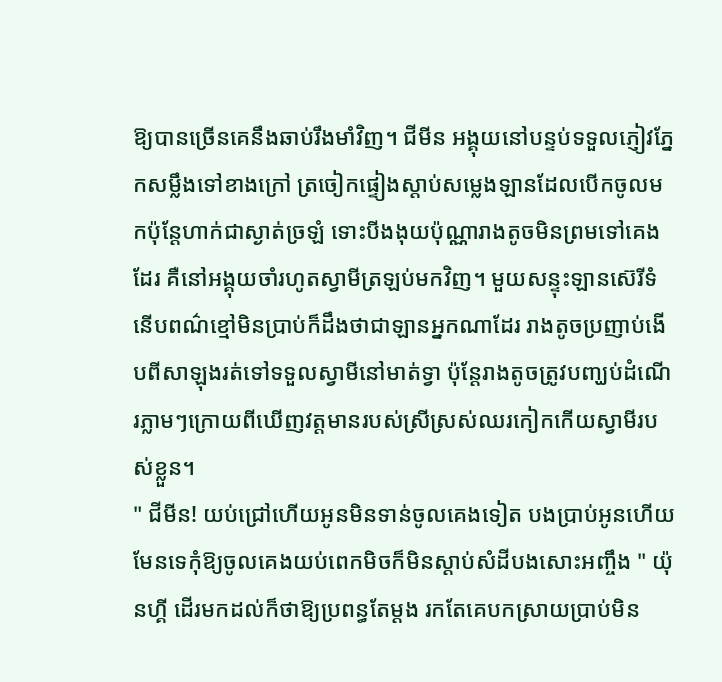ឱ្យបានច្រើនគេនឹងឆាប់រឹងមាំវិញ។ ជីមីន អង្គុយនៅបន្ទប់ទទួលភ្ញៀវភ្នែកសម្លឹងទៅខាងក្រៅ ត្រចៀកផ្ទៀងស្ដាប់សម្លេងឡានដែលបើកចូលមកប៉ុន្ដែហាក់ជាស្ងាត់ច្រឡំ ទោះបីងងុយប៉ុណ្ណារាងតូចមិនព្រមទៅគេងដែរ គឺនៅអង្គុយចាំរហូតស្វាមីត្រឡប់មកវិញ។ មួយសន្ទុះឡានស៊េរីទំនើបពណ៌ខ្មៅមិនប្រាប់ក៏ដឹងថាជាឡានអ្នកណាដែរ រាងតូចប្រញាប់ងើបពីសាឡុងរត់ទៅទទួលស្វាមីនៅមាត់ទ្វា ប៉ុន្ដែរាងតូចត្រូវបញ្ឃប់ដំណើរភ្លាមៗក្រោយពីឃើញវត្តមានរបស់ស្រីស្រស់ឈរកៀកកើយស្វាមីរបស់ខ្លួន។
" ជីមីន! យប់ជ្រៅហើយអូនមិនទាន់ចូលគេងទៀត បងប្រាប់អូនហើយមែនទេកុំឱ្យចូលគេងយប់ពេកមិចក៏មិនស្ដាប់សំដីបងសោះអញ្ចឹង " យ៉ុនហ្គី ដើរមកដល់ក៏ថាឱ្យប្រពន្ធតែម្ដង រកតែគេបកស្រាយប្រាប់មិន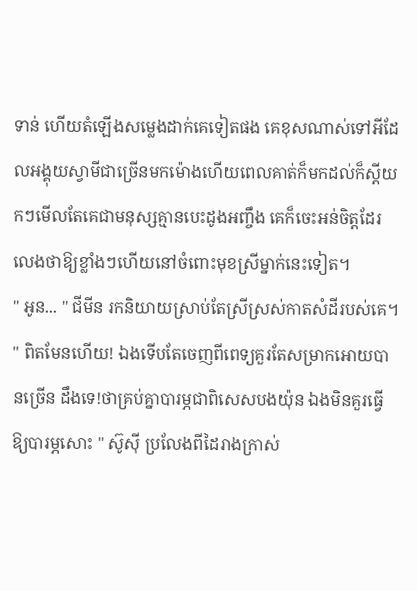ទាន់ ហើយតំឡើងសម្លេងដាក់គេទៀតផង គេខុសណាស់ទៅអីដែលអង្គុយស្វាមីជាច្រើនមកម៉ោងហើយពេលគាត់ក៏មកដល់ក៏ស្ដីយកៗមើលតែគេជាមនុស្សគ្មានបេះដូងអញ្ចឹង គេក៏ចេះអន់ចិត្តដែរ លេងថាឱ្យខ្លាំងៗហើយនៅចំពោះមុខស្រីម្នាក់នេះទៀត។
" អូន... " ជីមីន រកនិយាយស្រាប់តែស្រីស្រស់កាតសំដីរបស់គេ។
" ពិតមែនហើយ! ឯងទើបតែចេញពីពេទ្យគួរតែសម្រាកអោយបានច្រើន ដឹងទេ!ថាគ្រប់គ្នាបារម្ភជាពិសេសបងយ៉ុន ឯងមិនគួរធ្វើឱ្យបារម្ភសោះ " ស៊ូស៊ី ប្រលែងពីដៃរាងក្រាស់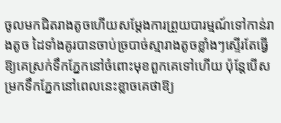ចូលមកជិតរាងតូចហើយសម្ដែងការព្រួយបារម្មណ៍ទៅកាន់រាងតូច ដៃទាំងគូរបានចាប់ច្របាច់ស្មារាងតូចខ្លាំងៗស្ទើរតែធ្វើឱ្យគេស្រក់ទឹកភ្នែកនៅចំពោះមុខពួកគេទៅហើយ ប៉ុន្ដែបើសម្រកទឹកភ្នែកនៅពេលនេះខ្លាចគេថាឱ្យ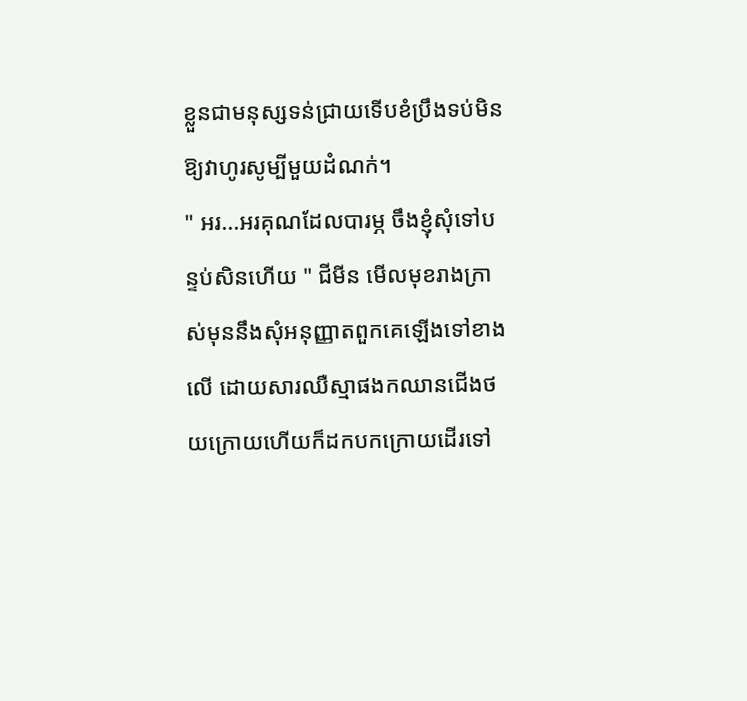ខ្លួនជាមនុស្សទន់ជ្រាយទើបខំប្រឹងទប់មិនឱ្យវាហូរសូម្បីមួយដំណក់។
" អរ...អរគុណដែលបារម្ភ ចឹងខ្ញុំសុំទៅបន្ទប់សិនហើយ " ជីមីន មើលមុខរាងក្រាស់មុននឹងសុំអនុញ្ញាតពួកគេឡើងទៅខាងលើ ដោយសារឈឺស្មាផងកឈានជើងថយក្រោយហើយក៏ដកបកក្រោយដើរទៅ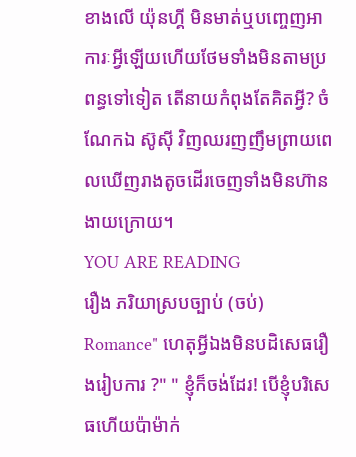ខាងលើ យ៉ុនហ្គី មិនមាត់ឬបញ្ចេញអាការៈអ្វីឡើយហើយថែមទាំងមិនតាមប្រពន្ធទៅទៀត តើនាយកំពុងតែគិតអ្វី? ចំណែកឯ ស៊ូស៊ី វិញឈរញញឹមព្រាយពេលឃើញរាងតូចដើរចេញទាំងមិនហ៊ានងាយក្រោយ។
YOU ARE READING
រឿង ភរិយាស្របច្បាប់ (ចប់)
Romance" ហេតុអ្វីឯងមិនបដិសេធរឿងរៀបការ ?" " ខ្ញុំក៏ចង់ដែរ! បើខ្ញុំបរិសេធហើយប៉ាម៉ាក់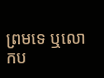ព្រមទេ ឬលោកប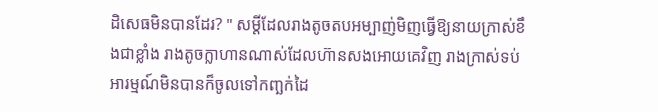ដិសេធមិនបានដែរ? " សម្ដីដែលរាងតូចតបអម្បាញ់មិញធ្វើឱ្យនាយក្រាស់ខឹងជាខ្លាំង រាងតូចក្លាហានណាស់ដែលហ៊ានសងអោយគេវិញ រាងក្រាស់ទប់អារម្មណ៍មិនបានក៏ចូលទៅកញ្ឆក់ដៃ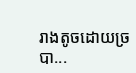រាងតូចដោយច្របា...